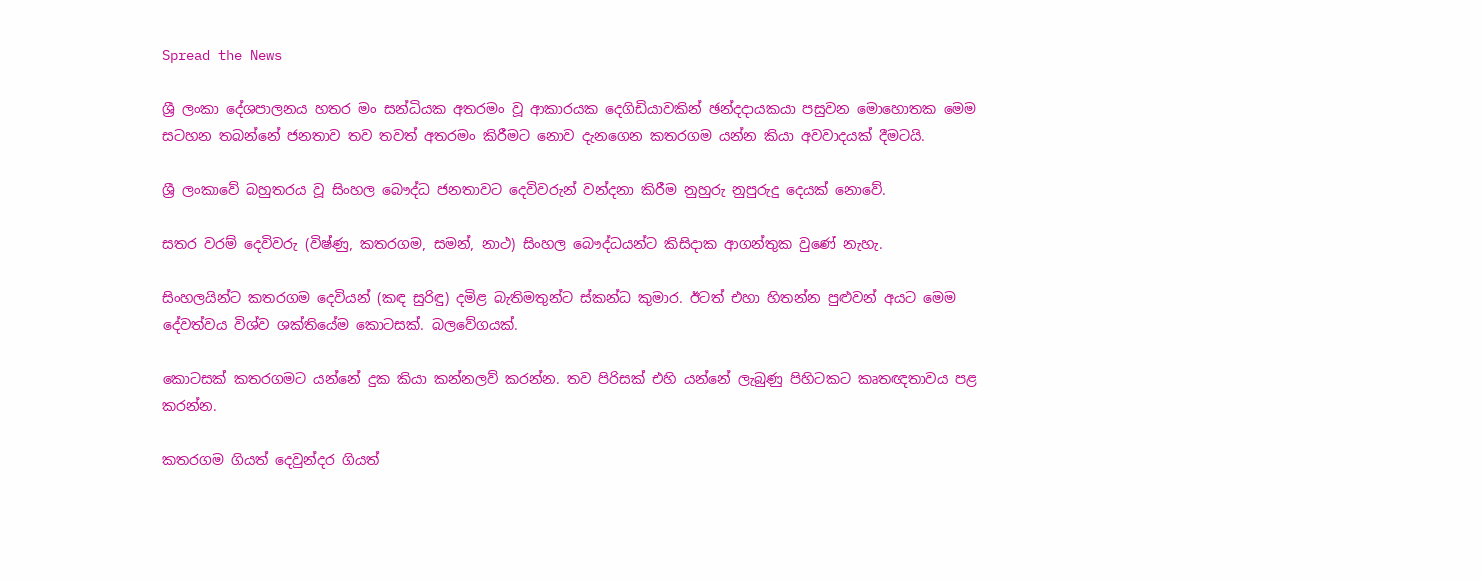Spread the News

ශ්‍රී ලංකා දේශපාලනය හතර මං සන්ධියක අතරමං වූ ආකාරයක දෙගිඩියාවකින් ඡන්දදායකයා පසුවන මොහොතක මෙම සටහන තබන්නේ ජනතාව තව තවත් අතරමං කිරීමට නොව දැනගෙන කතරගම යන්න කියා අවවාදයක් දීමටයි.

ශ්‍රී ලංකාවේ බහුතරය වූ සිංහල බෞද්ධ ජනතාවට දෙවිවරුන් වන්දනා කිරීම නුහුරු නුපුරුදු දෙයක් නොවේ.

සතර වරම් දෙවිවරු (විෂ්ණු, කතරගම, සමන්, නාථ) සිංහල බෞද්ධයන්ට කිසිදාක ආගන්තුක වුණේ නැහැ.

සිංහලයින්ට කතරගම දෙවියන් (කඳ සුරිඳු) දමිළ බැතිමතුන්ට ස්කන්ධ කුමාර. ඊටත් එහා හිතන්න පුළුවන් අයට මෙම දේවත්වය විශ්ව ශක්තියේම කොටසක්. බලවේගයක්.

කොටසක් කතරගමට යන්නේ දුක කියා කන්නලව් කරන්න. තව පිරිසක් එහි යන්නේ ලැබුණු පිහිටකට කෘතඥතාවය පළ කරන්න.

කතරගම ගියත් දෙවුන්දර ගියත්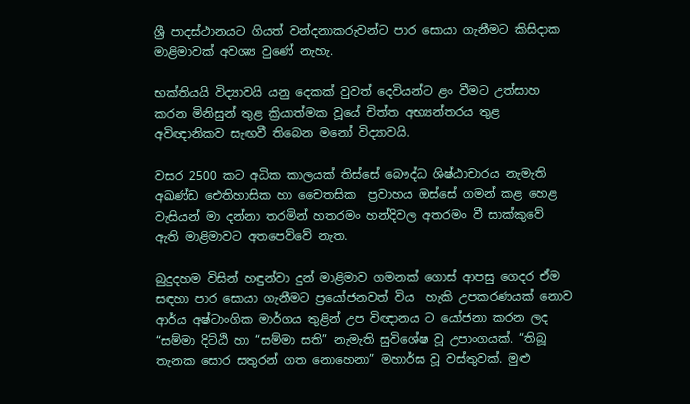ශ්‍රී පාදස්ථානයට ගියත් වන්දනාකරුවන්ට පාර සොයා ගැනීමට කිසිදාක මාළිමාවක් අවශ්‍ය වුණේ නැහැ.

භක්තියයි විද්‍යාවයි යනු දෙකක් වුවත් දෙවියන්ට ළං වීමට උත්සාහ කරන මිනිසුන් තුළ ක්‍රියාත්මක වූයේ චිත්ත අභ්‍යන්තරය තුළ අවිඥානිකව සැඟවී තිබෙන මනෝ විද්‍යාවයි.

වසර 2500 කට අධික කාලයක් තිස්සේ බෞද්ධ ශිෂ්ඨාචාරය නැමැති අඛණ්ඩ ඓතිහාසික හා චෛතසික  ප්‍රවාහය ඔස්සේ ගමන් කළ හෙළ වැසියන් මා දන්නා තරමින් හතරමං හන්දිවල අතරමං වී සාක්කුවේ ඇති මාළිමාවට අතපෙව්වේ නැත.

බුදුදහම විසින් හඳුන්වා දුන් මාළිමාව ගමනක් ගොස් ආපසු ගෙදර ඒම සඳහා පාර සොයා ගැනීමට ප්‍රයෝජනවත් විය  හැකි උපකරණයක් නොව ආර්ය අෂ්ටාංගික මාර්ගය තුළින් උප විඥානය ට යෝජනා කරන ලද “සම්මා දිට්ඨි හා “සම්මා සති” නැමැති සුවිශේෂ වූ උපාංගයක්. “තිබූ තැනක සොර සතුරන් ගත නොහෙනා” මහාර්ඝ වූ වස්තුවක්. මුළු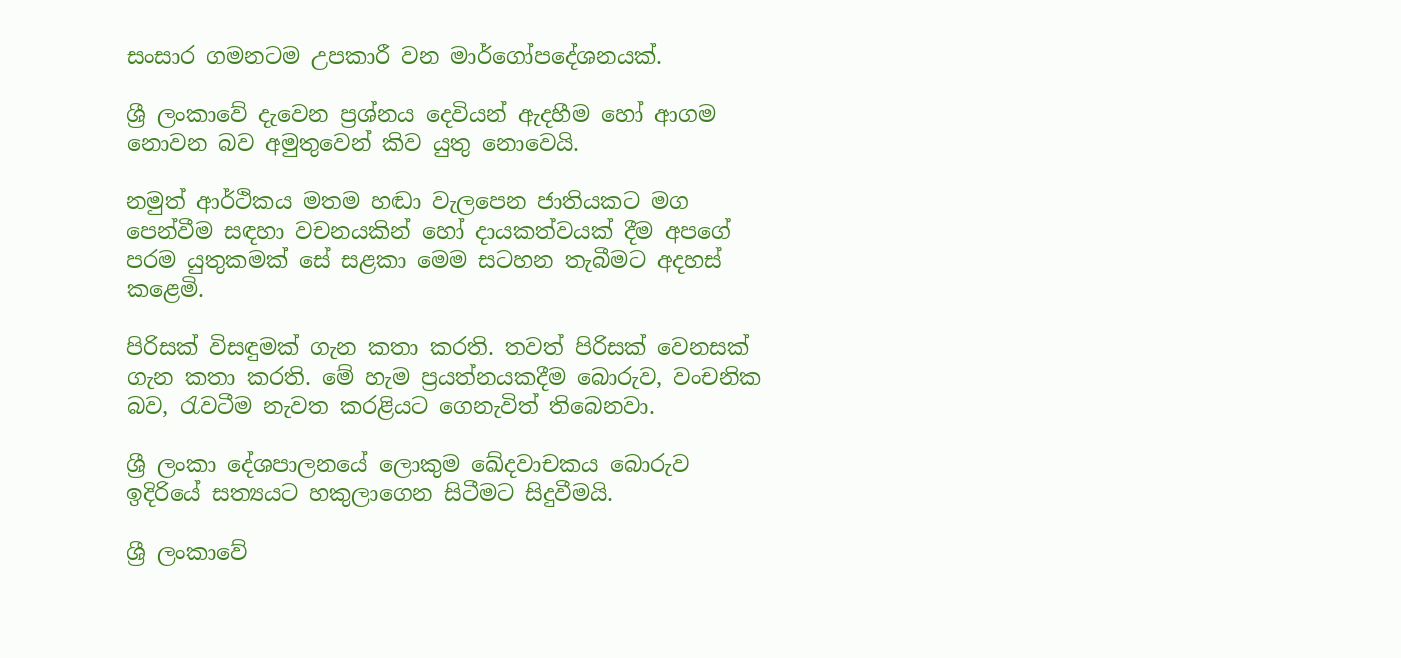සංසාර ගමනටම උපකාරී වන මාර්ගෝපදේශනයක්.

ශ්‍රී ලංකාවේ දැවෙන ප්‍රශ්නය දෙවියන් ඇදහීම හෝ ආගම නොවන බව අමුතුවෙන් කිව යුතු නොවෙයි.

නමුත් ආර්ථිකය මතම හඬා වැලපෙන ජාතියකට මග පෙන්වීම සඳහා වචනයකින් හෝ දායකත්වයක් දීම අපගේ පරම යුතුකමක් සේ සළකා මෙම සටහන තැබීමට අදහස් කළෙමි.

පිරිසක් විසඳුමක් ගැන කතා කරති. තවත් පිරිසක් වෙනසක් ගැන කතා කරති. මේ හැම ප්‍රයත්නයකදීම බොරුව, වංචනික බව, රැවටීම නැවත කරළියට ගෙනැවිත් තිබෙනවා.

ශ්‍රී ලංකා දේශපාලනයේ ලොකුම ඛේදවාචකය බොරුව ඉදිරියේ සත්‍යයට හකුලාගෙන සිටීමට සිදුවීමයි.

ශ්‍රී ලංකාවේ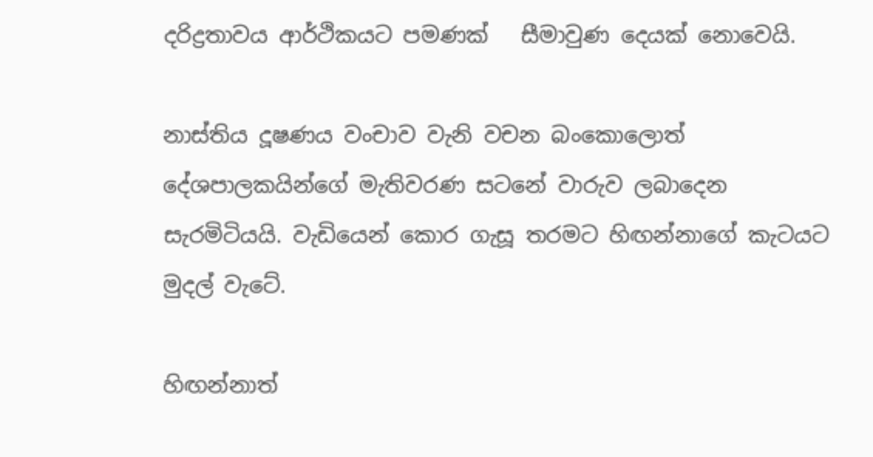දරිද්‍රතාවය ආර්ථිකයට පමණක්   සීමාවුණ දෙයක් නොවෙයි.

නාස්තිය දූෂණය වංචාව වැනි වචන බංකොලොත් දේශපාලකයින්ගේ මැතිවරණ සටනේ වාරුව ලබාදෙන සැරමිටියයි. වැඩියෙන් කොර ගැසූ තරමට හිඟන්නාගේ කැටයට මුදල් වැටේ.

හිඟන්නාත්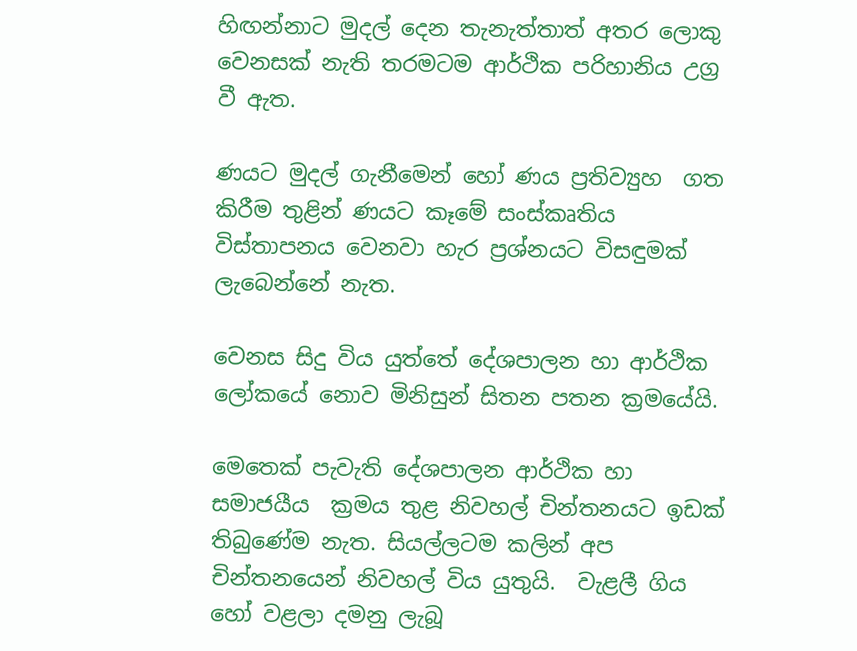හිඟන්නාට මුදල් දෙන තැනැත්තාත් අතර ලොකු වෙනසක් නැති තරමටම ආර්ථික පරිහානිය උග්‍ර වී ඇත.

ණයට මුදල් ගැනීමෙන් හෝ ණය ප්‍රතිව්‍යුහ  ගත කිරීම තුළින් ණයට කෑමේ සංස්කෘතිය විස්තාපනය වෙනවා හැර ප්‍රශ්නයට විසඳුමක් ලැබෙන්නේ නැත.

වෙනස සිදු විය යුත්තේ දේශපාලන හා ආර්ථික ලෝකයේ නොව මිනිසුන් සිතන පතන ක්‍රමයේයි.

මෙතෙක් පැවැති දේශපාලන ආර්ථික හා සමාජයීය  ක්‍රමය තුළ නිවහල් චින්තනයට ඉඩක් තිබුණේම නැත. සියල්ලටම කලින් අප චින්තනයෙන් නිවහල් විය යුතුයි.  වැළලී ගිය හෝ වළලා දමනු ලැබූ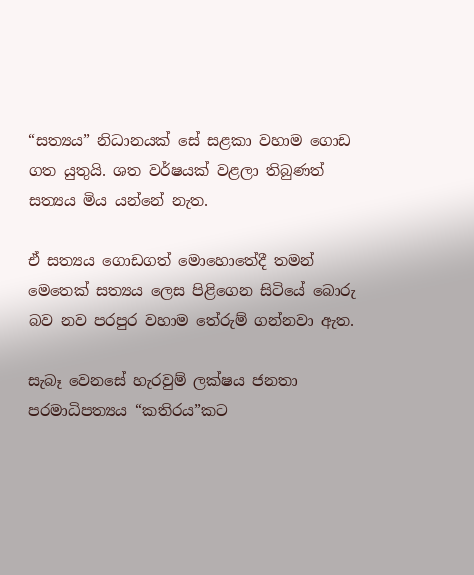“සත්‍යය” නිධානයක් සේ සළකා වහාම ගොඩ ගත යුතුයි. ශත වර්ෂයක් වළලා තිබුණත් සත්‍යය මිය යන්නේ නැත.

ඒ සත්‍යය ගොඩගත් මොහොතේදී තමන් මෙතෙක් සත්‍යය ලෙස පිළිගෙන සිටියේ බොරු බව නව පරපුර වහාම තේරුම් ගන්නවා ඇත.

සැබෑ වෙනසේ හැරවුම් ලක්ෂය ජනතා පරමාධිපත්‍යය “කතිරය”කට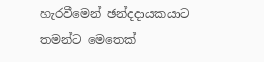හැරවීමෙන් ඡන්දදායකයාට තමන්ට මෙතෙක්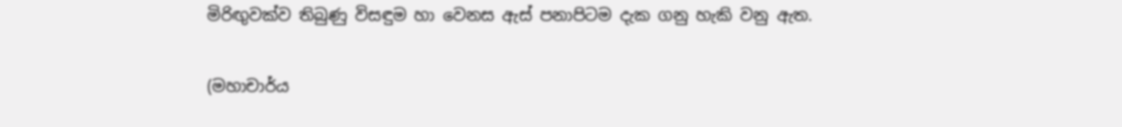මිරිඟුවක්ව තිබුණු විසඳුම හා වෙනස ඇස් පනාපිටම දැක ගනු හැකි වනු ඇත.

(මහාචාර්ය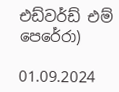එඩ්වර්ඩ් එම් පෙරේරා)

01.09.2024